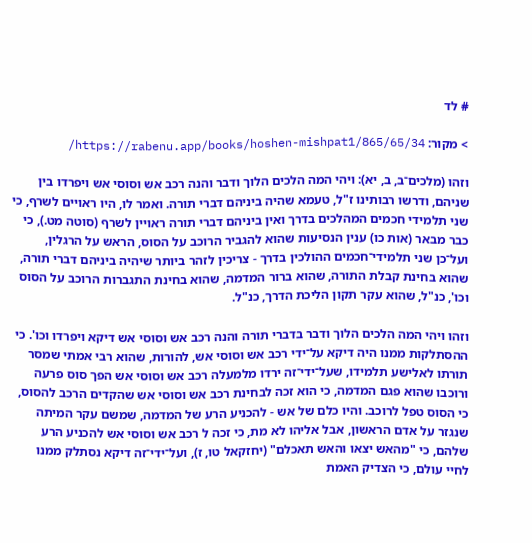# לד

> מקור: https://rabenu.app/books/hoshen-mishpat1/865/65/34/

וזהו (מלכים־ב, ב, יא): ויהי המה הלכים הלוך ודבר והנה רכב אש וסוסי אש ויפרדו בין שניהם, ודרשו רבותינו ז"ל, טעמא שהיה ביניהם דברי תורה. ואמר לו, היו ראויים לשרף, כי שני תלמידי חכמים המהלכים בדרך ואין ביניהם דברי תורה ראויין לשרף (סוטה מט.), כי כבר מבאר (אות כו) ענין הנסיעות שהוא להגביר הרוכב על הסוס, הראש על הרגלין, ועל־כן שני תלמידי־חכמים ההולכין בדרך - צריכין לזהר ביותר שיהיה ביניהם דברי תורה, שהוא בחינת קבלת התורה, שהוא ברור המדמה, שהוא בחינת התגברות הרוכב על הסוס וכו', כנ"ל, שהוא עקר תקון הליכת הדרך, כנ"ל.

וזהו ויהי המה הלכים הלוך ודבר בדברי תורה והנה רכב אש וסוסי אש דיקא ויפרדו וכו'. כי ההסתלקות ממנו היה דיקא על־ידי רכב אש וסוסי אש, להורות, שהוא רבי אמתי שמסר תורתו לאלישע תלמידו, שעל־ידי־זה ירדו מלמעלה רכב אש וסוסי אש הפך סוס פרעה ורוכבו שהוא פגם המדמה, כי הוא זכה לבחינת רכב אש וסוסי אש שהקדים הרכב להסוס, כי הסוס טפל לרוכב. והיו כלם של אש - להכניע הרע של המדמה, שמשם עקר המיתה שנגזר על אדם הראשון, אבל אליהו לא מת, כי זכה ל רכב אש וסוסי אש להכניע הרע שלהם, כי "מהאש יצאו והאש תאכלם" (יחזקאל טו, ז), ועל־ידי־זה דיקא נסתלק ממנו לחיי עולם, כי הצדיק האמת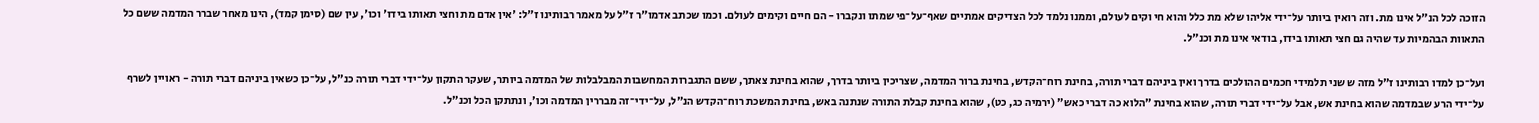הזוכה לכל הנ"ל אינו מת. וזה רואין ביותר על־ידי אליהו שלא מת כלל והוא חי וקים לעולם, וממנו נלמד לכל הצדיקים אמתיים שאף־על־פי שמתו ונקברו - הם חיים וקימים לעולם. וכמו שכתב אדמו"ר ז"ל על מאמר רבותינו ז"ל: 'אין אדם מת וחצי תאותו בידו' וכו', עין שם (סימן קמד), הינו מאחר שברר המדמה ששם כל התאוות הבהמיות עד שהיה גם חצי תאותו בידו, בודאי אינו מת וכנ"ל.

ועל־כן למדו רבותינו ז"ל מזה ש שני תלמידי חכמים ההולכים בדרך ואין ביניהם דברי תורה, בחינת רוח־הקדש, בחינת ברור המדמה, שצריכין ביותר בדרך, שהוא בחינת צאתך, ששם התגברות המחשבות המבלבלות של המדמה ביותר, שעקר התקון על־ידי דברי תורה כנ"ל, על־כן כשאין ביניהם דברי תורה - ראויין לשרף על־ידי הרע שבמדמה שהוא בחינת אש, אבל על־ידי דברי תורה, שהוא בחינת "הלוא כה דברי כאש" (ירמיה כג, כט), שהוא בחינת קבלת התורה שנתנה באש, בחינת המשכת רוח־הקדש הנ"ל, על־ידי־זה מבררין המדמה וכו', ונתתקן הכל וכנ"ל.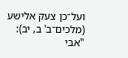ועל־כן צעק אלישע (מלכים־ב' ב, יב): "אבי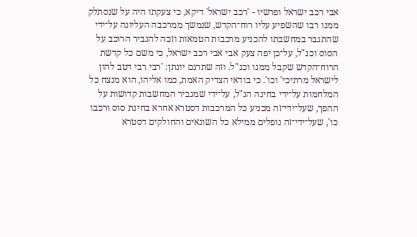אבי רכב ישראל ופרשיו - 'רכב ישראל' דיקא, כי צעקתו היה על שנסתלק ממנו רבו שהשפיע עליו רוח־הקדש, שנמשך ממרכבה העליונה על־ידי שהתגבר במחשבתו להכניע מרכבות הטמאות וזכה להגביר הרוכב על הסוס וכנ"ל, על־כן יפה צעק אבי אבי רכב ישראל, כי משם כל קדשת הרוח־הקדש שקבל ממנו וכנ"ל. וזה שתרגם יונתן: 'רבי רבי דטב להון לישראל מרתיכי' וכו'. כי בודאי הצדיק האמת, כמו אליהו, הוא מנצח כל המלחמות על־ידי בחינה הנ"ל, על־ידי שמגביר המחשבות קדושות על ההפך, שעל־ידי־זה מכניע כל המרכבות דסטרא אחרא בחינת סוס ורכבו כו', שעל־ידי־זה נופלים ממילא כל השונאים והחולקים דסטרא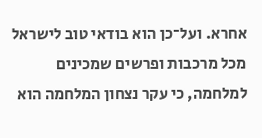אחרא. ועל־כן הוא בודאי טוב לישראל מכל מרכבות ופרשים שמכינים למלחמה, כי עקר נצחון המלחמה הוא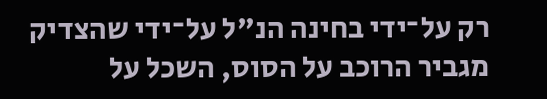רק על־ידי בחינה הנ"ל על־ידי שהצדיק מגביר הרוכב על הסוס, השכל על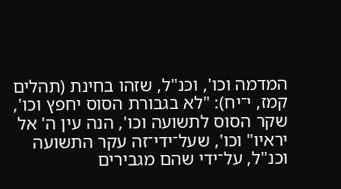המדמה וכו', וכנ"ל, שזהו בחינת (תהלים קמז, י־יח): "לא בגבורת הסוס יחפץ וכו', שקר הסוס לתשועה וכו', הנה עין ה' אל יראיו" וכו', שעל־ידי־זה עקר התשועה וכנ"ל, על־ידי שהם מגבירים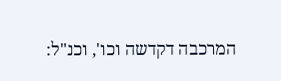המרכבה דקדשה וכו', וכנ"ל: